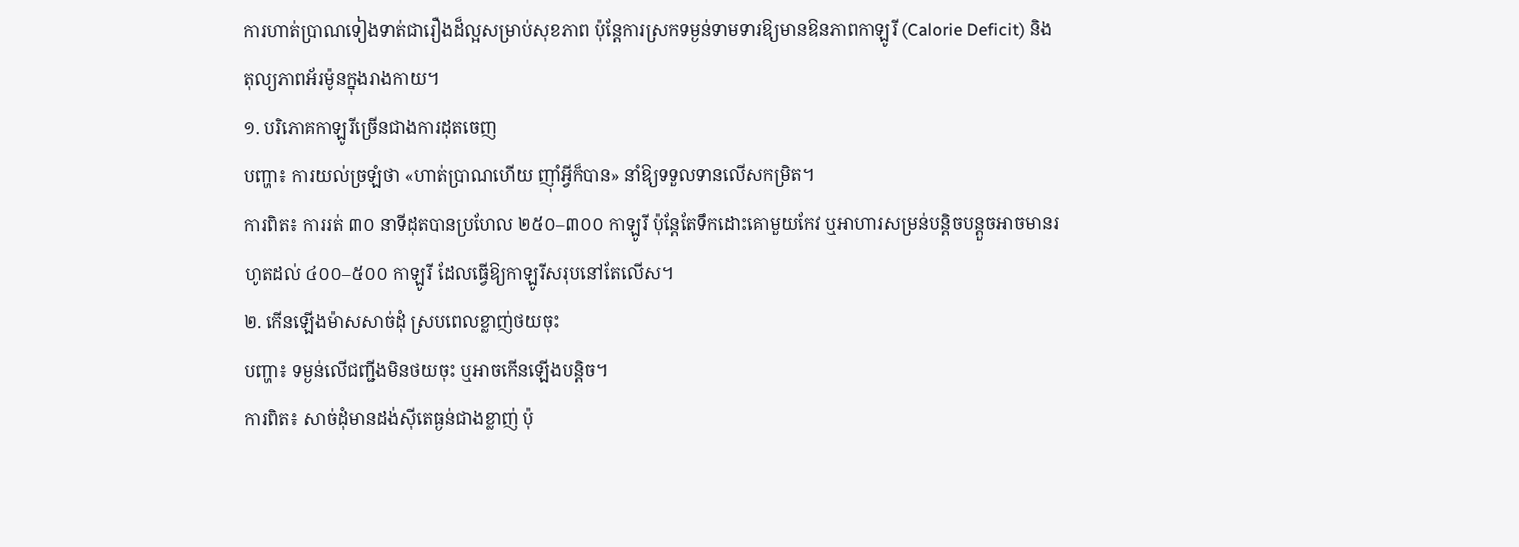ការហាត់ប្រាណទៀងទាត់ជារឿងដ៏ល្អសម្រាប់សុខភាព ប៉ុន្តែការស្រកទម្ងន់ទាមទារឱ្យមានឱនភាពកាឡូរី (Calorie Deficit) និងតុល្យភាពអ័រម៉ូនក្នុងរាងកាយ។
១. បរិភោគកាឡូរីច្រើនជាងការដុតចេញ
បញ្ហា៖ ការយល់ច្រឡំថា «ហាត់ប្រាណហើយ ញ៉ាំអ្វីក៏បាន» នាំឱ្យទទួលទានលើសកម្រិត។
ការពិត៖ ការរត់ ៣០ នាទីដុតបានប្រហែល ២៥០–៣០០ កាឡូរី ប៉ុន្តែតែទឹកដោះគោមួយកែវ ឬអាហារសម្រន់បន្តិចបន្តួចអាចមានរហូតដល់ ៤០០–៥០០ កាឡូរី ដែលធ្វើឱ្យកាឡូរីសរុបនៅតែលើស។
២. កើនឡើងម៉ាសសាច់ដុំ ស្របពេលខ្លាញ់ថយចុះ
បញ្ហា៖ ទម្ងន់លើជញ្ជីងមិនថយចុះ ឬអាចកើនឡើងបន្តិច។
ការពិត៖ សាច់ដុំមានដង់ស៊ីតេធ្ងន់ជាងខ្លាញ់ ប៉ុ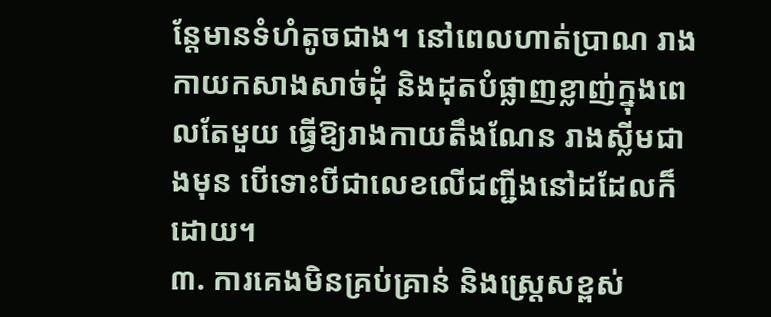ន្តែមានទំហំតូចជាង។ នៅពេលហាត់ប្រាណ រាងកាយកសាងសាច់ដុំ និងដុតបំផ្លាញខ្លាញ់ក្នុងពេលតែមួយ ធ្វើឱ្យរាងកាយតឹងណែន រាងស្លីមជាងមុន បើទោះបីជាលេខលើជញ្ជីងនៅដដែលក៏ដោយ។
៣. ការគេងមិនគ្រប់គ្រាន់ និងស្ត្រេសខ្ពស់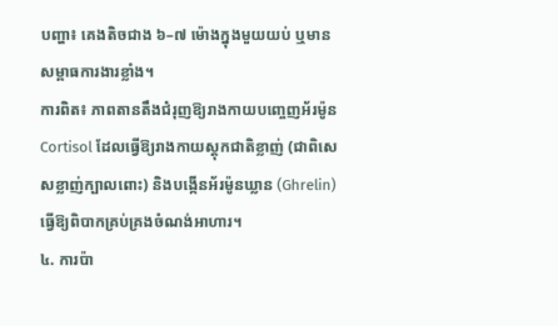បញ្ហា៖ គេងតិចជាង ៦–៧ ម៉ោងក្នុងមួយយប់ ឬមានសម្ពាធការងារខ្លាំង។
ការពិត៖ ភាពតានតឹងជំរុញឱ្យរាងកាយបញ្ចេញអ័រម៉ូន Cortisol ដែលធ្វើឱ្យរាងកាយស្តុកជាតិខ្លាញ់ (ជាពិសេសខ្លាញ់ក្បាលពោះ) និងបង្កើនអ័រម៉ូនឃ្លាន (Ghrelin) ធ្វើឱ្យពិបាកគ្រប់គ្រងចំណង់អាហារ។
៤. ការប៉ា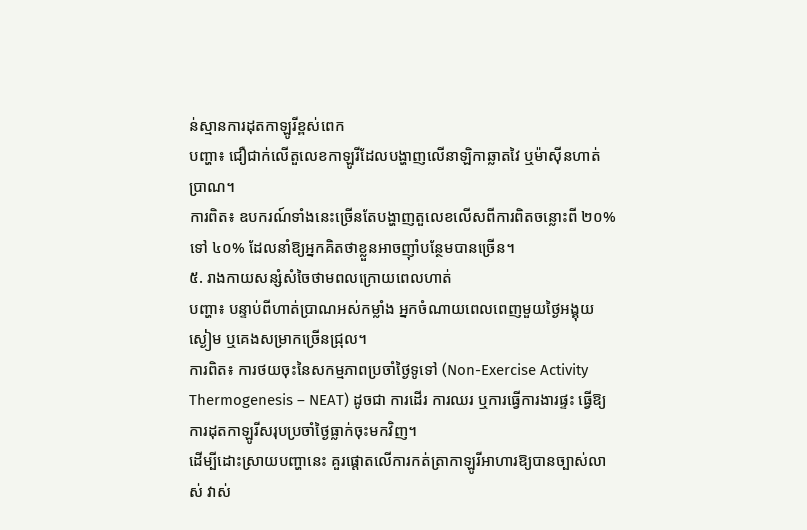ន់ស្មានការដុតកាឡូរីខ្ពស់ពេក
បញ្ហា៖ ជឿជាក់លើតួលេខកាឡូរីដែលបង្ហាញលើនាឡិកាឆ្លាតវៃ ឬម៉ាស៊ីនហាត់ប្រាណ។
ការពិត៖ ឧបករណ៍ទាំងនេះច្រើនតែបង្ហាញតួលេខលើសពីការពិតចន្លោះពី ២០% ទៅ ៤០% ដែលនាំឱ្យអ្នកគិតថាខ្លួនអាចញ៉ាំបន្ថែមបានច្រើន។
៥. រាងកាយសន្សំសំចៃថាមពលក្រោយពេលហាត់
បញ្ហា៖ បន្ទាប់ពីហាត់ប្រាណអស់កម្លាំង អ្នកចំណាយពេលពេញមួយថ្ងៃអង្គុយស្ងៀម ឬគេងសម្រាកច្រើនជ្រុល។
ការពិត៖ ការថយចុះនៃសកម្មភាពប្រចាំថ្ងៃទូទៅ (Non-Exercise Activity Thermogenesis – NEAT) ដូចជា ការដើរ ការឈរ ឬការធ្វើការងារផ្ទះ ធ្វើឱ្យការដុតកាឡូរីសរុបប្រចាំថ្ងៃធ្លាក់ចុះមកវិញ។
ដើម្បីដោះស្រាយបញ្ហានេះ គួរផ្តោតលើការកត់ត្រាកាឡូរីអាហារឱ្យបានច្បាស់លាស់ វាស់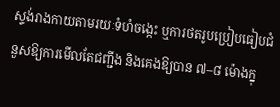ស្ទង់រាងកាយតាមរយៈទំហំចង្កេះ ឬការថតរូបប្រៀបធៀបជំនួសឱ្យការមើលតែជញ្ជីង និងគេងឱ្យបាន ៧–៨ ម៉ោងក្នុ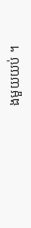ងមួយយប់ ។